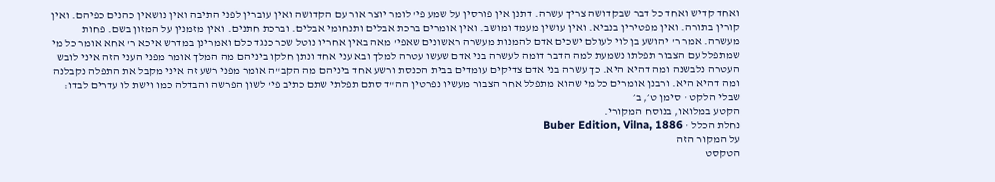ואחד קדיש ואחד כל דבר שבקדושה צריך עשרה. דתנן אין פורסין על שמע פי' לומר יוצר אור עם הקדושה ואין עוברין לפני התיבה ואין נושאין כהנים כפיהם. ואין קורין בתורה. ואין מפטירין בנביא. ואין עושין מעמד ומושב. ואין אומרים ברכת אבלים ותנחומי אבלים. וברכת חתנים. ואין מזמנין על המזון בשם. פחות מעשרה. אמר ר' יהושע בן לוי לעולם ישכים אדם להמנות מעשרה ראשונים שאפי' מאה באין אחריו נוטל שכר כנגד כלם ואמרינן במדרש איכא ר' אחא אומר כל מי שמתפלל עם הצבור תפלתו נשמעת למה הדבר דומה לעשרה בני אדם שעשו עטרה למלך ובא עני אחד ונתן חלקו ביניהם מה המלך אומר מפני העני הזה איני לובש העטרה נלבשנה ומה דהיא היא. כך עשרה בני אדם צדיקים עומדים בבית הכנסת ורשע אחד ביניהם מה הקב"ה אומר מפני רשע זה איני מקבל את התפלה נקבלנה ומה דהיא היא. ורבנן אומרים כל מי שהוא מתפלל אחר הצבור מעשיו נפרטין הה"ד סתם תפלתי שתם כתיב פי' לשון הפרשה והבדלה כמו וישת לו עדרים לבדו:
שבלי הלקט · סימן ט׳, ב׳
הקטע במלואו, בנוסח המקורי.
נחלת הכלל · Buber Edition, Vilna, 1886
על המקור הזה
הטקסט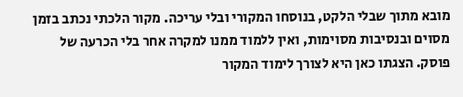מובא מתוך שבלי הלקט, בנוסחו המקורי ובלי עריכה. מקור הלכתי נכתב בזמן מסוים ובנסיבות מסוימות, ואין ללמוד ממנו למקרה אחר בלי הכרעה של פוסק. הצגתו כאן היא לצורך לימוד המקור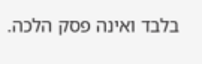בלבד ואינה פסק הלכה.